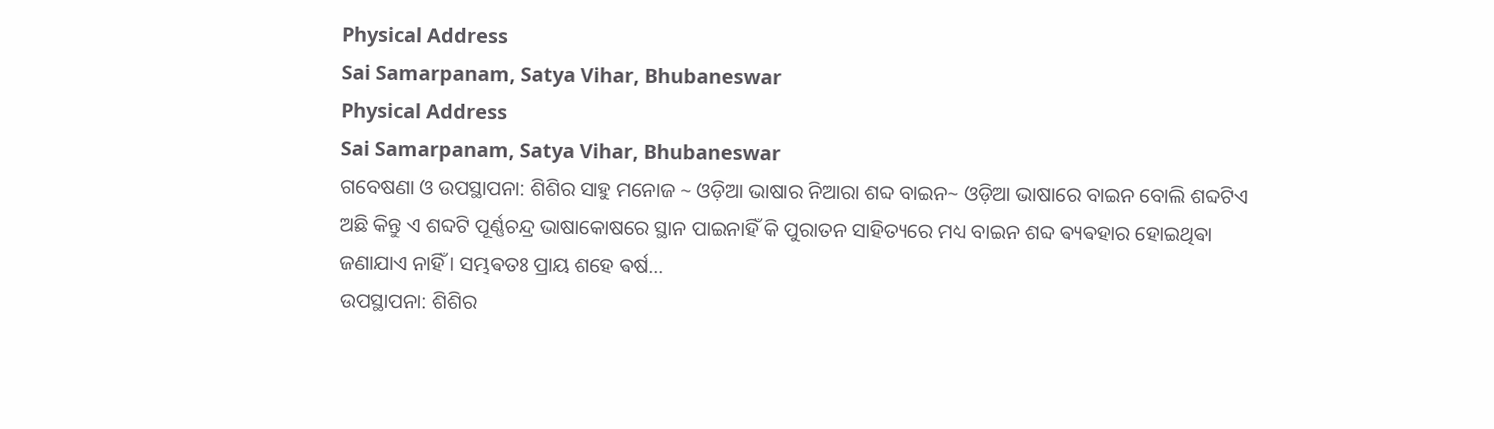Physical Address
Sai Samarpanam, Satya Vihar, Bhubaneswar
Physical Address
Sai Samarpanam, Satya Vihar, Bhubaneswar
ଗବେଷଣା ଓ ଉପସ୍ଥାପନା: ଶିଶିର ସାହୁ ମନୋଜ ~ ଓଡ଼ିଆ ଭାଷାର ନିଆରା ଶବ୍ଦ ବାଇନ~ ଓଡ଼ିଆ ଭାଷାରେ ବାଇନ ବୋଲି ଶବ୍ଦଟିଏ ଅଛି କିନ୍ତୁ ଏ ଶବ୍ଦଟି ପୂର୍ଣ୍ଣଚନ୍ଦ୍ର ଭାଷାକୋଷରେ ସ୍ଥାନ ପାଇନାହିଁ କି ପୁରାତନ ସାହିତ୍ୟରେ ମଧ୍ୟ ବାଇନ ଶବ୍ଦ ଵ୍ୟଵହାର ହୋଇଥିଵା ଜଣାଯାଏ ନାହିଁ । ସମ୍ଭଵତଃ ପ୍ରାୟ ଶହେ ଵର୍ଷ…
ଉପସ୍ଥାପନା: ଶିଶିର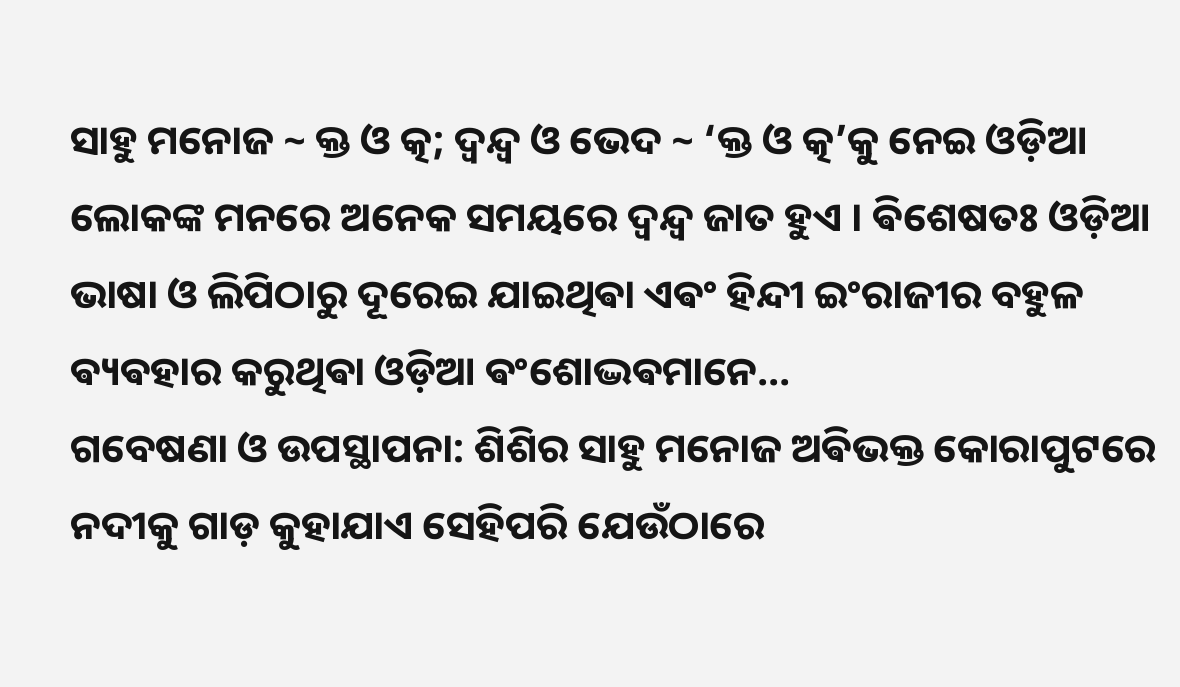ସାହୁ ମନୋଜ ~ କ୍ତ ଓ ତ୍କ; ଦ୍ଵନ୍ଦ୍ଵ ଓ ଭେଦ ~ ‘କ୍ତ ଓ ତ୍କ’କୁ ନେଇ ଓଡ଼ିଆ ଲୋକଙ୍କ ମନରେ ଅନେକ ସମୟରେ ଦ୍ଵନ୍ଦ୍ଵ ଜାତ ହୁଏ । ଵିଶେଷତଃ ଓଡ଼ିଆ ଭାଷା ଓ ଲିପିଠାରୁ ଦୂରେଇ ଯାଇଥିଵା ଏଵଂ ହିନ୍ଦୀ ଇଂରାଜୀର ବହୁଳ ଵ୍ୟଵହାର କରୁଥିଵା ଓଡ଼ିଆ ଵଂଶୋଦ୍ଭଵମାନେ…
ଗବେଷଣା ଓ ଉପସ୍ଥାପନା: ଶିଶିର ସାହୁ ମନୋଜ ଅଵିଭକ୍ତ କୋରାପୁଟରେ ନଦୀକୁ ଗାଡ଼ କୁହାଯାଏ ସେହିପରି ଯେଉଁଠାରେ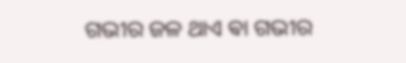ଗଭୀର ଜଳ ଥାଏ ଵା ଗଭୀର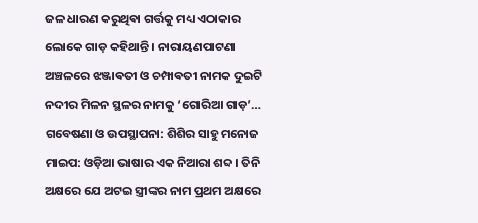ଜଳ ଧାରଣ କରୁଥିଵା ଗର୍ତ୍ତକୁ ମଧ୍ୟ ଏଠାକାର ଲୋକେ ଗାଡ଼ କହିଥାନ୍ତି । ନାରାୟଣପାଟଣା ଅଞ୍ଚଳରେ ଝଞ୍ଜାଵତୀ ଓ ଚମ୍ପାଵତୀ ନାମକ ଦୁଇଟି ନଦୀର ମିଳନ ସ୍ଥଳର ନାମକୁ ‘ଗୋରିଆ ଗାଡ଼’…
ଗବେଷଣା ଓ ଉପସ୍ଥାପନା: ଶିଶିର ସାହୁ ମନୋଜ ମାଇପ: ଓଡ଼ିଆ ଭାଷାର ଏକ ନିଆରା ଶବ୍ଦ । ତିନି ଅକ୍ଷରେ ଯେ ଅଟଇ ସ୍ତ୍ରୀଙ୍କର ନାମ ପ୍ରଥମ ଅକ୍ଷରେ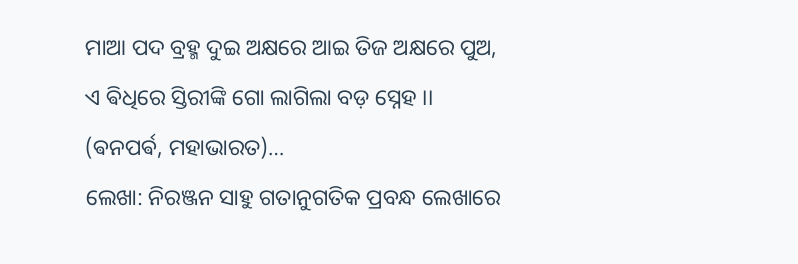ମାଆ ପଦ ବ୍ରହ୍ମ ଦୁଇ ଅକ୍ଷରେ ଆଇ ତିଜ ଅକ୍ଷରେ ପୁଅ, ଏ ଵିଧିରେ ସ୍ତିରୀଙ୍କି ଗୋ ଲାଗିଲା ବଡ଼ ସ୍ନେହ ।। (ଵନପର୍ଵ, ମହାଭାରତ)…
ଲେଖା: ନିରଞ୍ଜନ ସାହୁ ଗତାନୁଗତିକ ପ୍ରବନ୍ଧ ଲେଖାରେ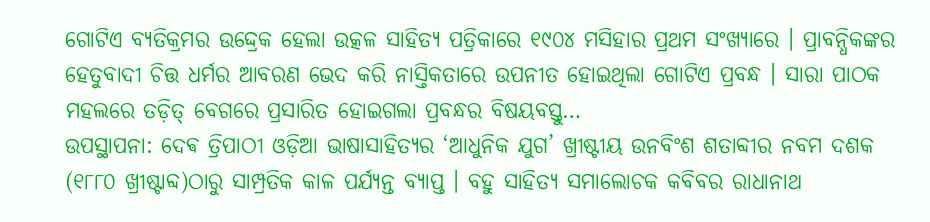ଗୋଟିଏ ବ୍ୟତିକ୍ରମର ଉଦ୍ଦ୍ରେକ ହେଲା ଉତ୍କଳ ସାହିତ୍ୟ ପତ୍ରିକାରେ ୧୯୦୪ ମସିହାର ପ୍ରଥମ ସଂଖ୍ୟାରେ । ପ୍ରାବନ୍ଧିକଙ୍କର ହେତୁବାଦୀ ଚିତ୍ତ ଧର୍ମର ଆବରଣ ଭେଦ କରି ନାସ୍ତିକତାରେ ଉପନୀତ ହୋଇଥିଲା ଗୋଟିଏ ପ୍ରବନ୍ଧ । ସାରା ପାଠକ ମହଲରେ ତଡ଼ିତ୍ ବେଗରେ ପ୍ରସାରିତ ହୋଇଗଲା ପ୍ରବନ୍ଧର ବିଷୟବସ୍ତୁ…
ଉପସ୍ଥାପନା: ଦେଵ ତ୍ରିପାଠୀ ଓଡ଼ିଆ ଭାଷାସାହିତ୍ୟର ‘ଆଧୁନିକ ଯୁଗ’ ଖ୍ରୀଷ୍ଟୀୟ ଉନବିଂଶ ଶତାବ୍ଦୀର ନବମ ଦଶକ (୧୮୮୦ ଖ୍ରୀଷ୍ଟାବ୍ଦ)ଠାରୁ ସାମ୍ପ୍ରତିକ କାଳ ପର୍ଯ୍ୟନ୍ତ ବ୍ୟାପ୍ତ । ବହୁ ସାହିତ୍ୟ ସମାଲୋଚକ କବିବର ରାଧାନାଥ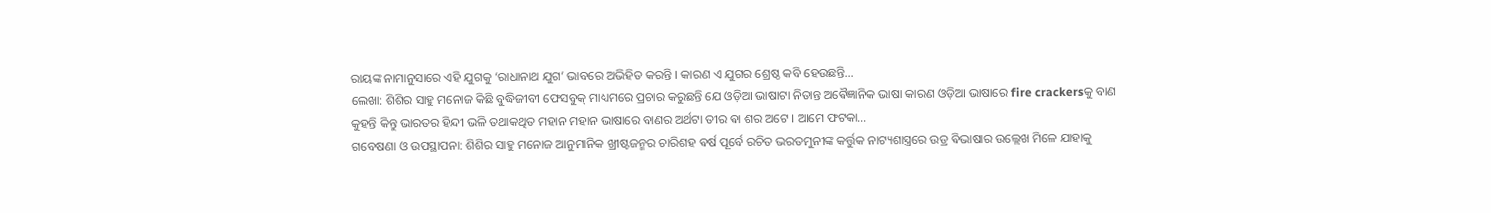ରାୟଙ୍କ ନାମାନୁସାରେ ଏହି ଯୁଗକୁ ‘ରାଧାନାଥ ଯୁଗ’ ଭାବରେ ଅଭିହିତ କରନ୍ତି । କାରଣ ଏ ଯୁଗର ଶ୍ରେଷ୍ଠ କବି ହେଉଛନ୍ତି…
ଲେଖା: ଶିଶିର ସାହୁ ମନୋଜ କିଛି ବୁଦ୍ଧିଜୀବୀ ଫେସବୁକ୍ ମାଧ୍ୟମରେ ପ୍ରଚାର କରୁଛନ୍ତି ଯେ ଓଡ଼ିଆ ଭାଷାଟା ନିତାନ୍ତ ଅଵୈଜ୍ଞାନିକ ଭାଷା କାରଣ ଓଡ଼ିଆ ଭାଷାରେ fire crackersକୁ ବାଣ କୁହନ୍ତି କିନ୍ତୁ ଭାରତର ହିନ୍ଦୀ ଭଳି ତଥାକଥିତ ମହାନ ମହାନ ଭାଷାରେ ବାଣର ଅର୍ଥଟା ତୀର ଵା ଶର ଅଟେ । ଆମେ ଫଟକା…
ଗବେଷଣା ଓ ଉପସ୍ଥାପନା: ଶିଶିର ସାହୁ ମନୋଜ ଆନୁମାନିକ ଖ୍ରୀଷ୍ଟଜନ୍ମର ଚାରିଶହ ଵର୍ଷ ପୂର୍ବେ ରଚିତ ଭରତମୁନୀଙ୍କ କର୍ତ୍ତୁକ ନାଟ୍ୟଶାସ୍ତ୍ରରେ ଉଡ୍ର ଵିଭାଷାର ଉଲ୍ଲେଖ ମିଳେ ଯାହାକୁ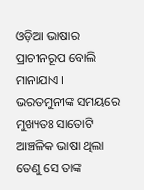ଓଡ଼ିଆ ଭାଷାର ପ୍ରାଚୀନରୂପ ବୋଲି ମାନାଯାଏ । ଭରତମୁନୀଙ୍କ ସମୟରେ ମୁଖ୍ୟତଃ ସାତୋଟି ଆଞ୍ଚଳିକ ଭାଷା ଥିଲା ତେଣୁ ସେ ତାଙ୍କ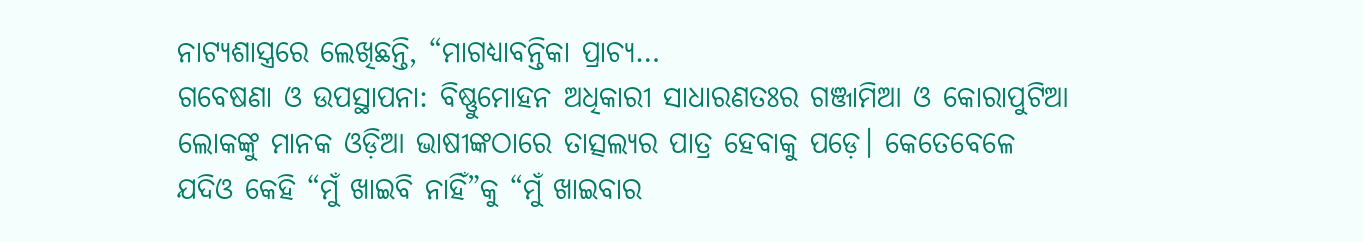ନାଟ୍ୟଶାସ୍ତ୍ରରେ ଲେଖିଛନ୍ତି, “ମାଗଧ୍ୟାବନ୍ତିକା ପ୍ରାଚ୍ୟ…
ଗବେଷଣା ଓ ଉପସ୍ଥାପନା: ବିଷ୍ଣୁମୋହନ ଅଧିକାରୀ ସାଧାରଣତଃର ଗଞ୍ଜାମିଆ ଓ କୋରାପୁଟିଆ ଲୋକଙ୍କୁ ମାନକ ଓଡ଼ିଆ ଭାଷୀଙ୍କଠାରେ ତାତ୍ସଲ୍ୟର ପାତ୍ର ହେବାକୁ ପଡ଼େ। କେତେବେଳେ ଯଦିଓ କେହି “ମୁଁ ଖାଇବି ନାହିଁ”କୁ “ମୁଁ ଖାଇବାର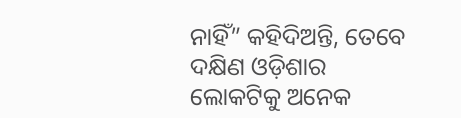ନାହିଁ” କହିଦିଅନ୍ତି, ତେବେ ଦକ୍ଷିଣ ଓଡ଼ିଶାର ଲୋକଟିକୁ ଅନେକ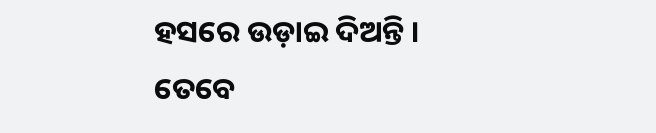ହସରେ ଉଡ଼ାଇ ଦିଅନ୍ତି । ତେବେ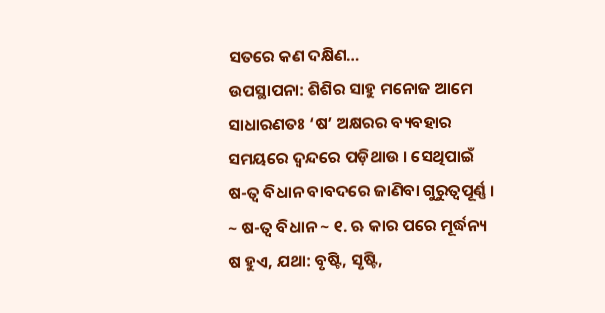ସତରେ କଣ ଦକ୍ଷିଣ…
ଉପସ୍ଥାପନା: ଶିଶିର ସାହୁ ମନୋଜ ଆମେ ସାଧାରଣତଃ ‘ଷ’ ଅକ୍ଷରର ବ୍ୟବହାର ସମୟରେ ଦ୍ଵନ୍ଦରେ ପଡ଼ିଥାଉ । ସେଥିପାଇଁ ଷ-ତ୍ବ ବିଧାନ ବାବଦରେ ଜାଣିବା ଗୁରୁତ୍ୱପୂର୍ଣ୍ଣ । ~ ଷ-ତ୍ବ ବିଧାନ ~ ୧. ଋ କାର ପରେ ମୂର୍ଦ୍ଧନ୍ୟ ଷ ହୁଏ, ଯଥା: ବୃଷ୍ଟି, ସୃଷ୍ଟି,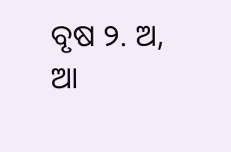ବୃଷ ୨. ଅ, ଆ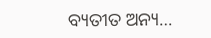ବ୍ୟତୀତ ଅନ୍ୟ…